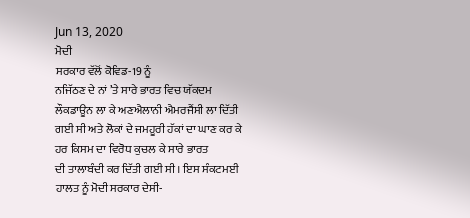Jun 13, 2020
ਮੋਦੀ
ਸਰਕਾਰ ਵੱਲੋਂ ਕੋਵਿਡ-19 ਨੂੰ
ਨਜਿੱਠਣ ਦੇ ਨਾਂ ’ਤੇ ਸਾਰੇ ਭਾਰਤ ਵਿਚ ਯੱਕਦਮ ਲੌਕਡਾਊਨ ਲਾ ਕੇ ਅਣਐਲਾਨੀ ਐਮਰਜੈਂਸੀ ਲਾ ਦਿੱਤੀ
ਗਈ ਸੀ ਅਤੇ ਲੋਕਾਂ ਦੇ ਜਮਹੂਰੀ ਹੱਕਾਂ ਦਾ ਘਾਣ ਕਰ ਕੇ ਹਰ ਕਿਸਮ ਦਾ ਵਿਰੋਧ ਕੁਚਲ ਕੇ ਸਾਰੇ ਭਾਰਤ
ਦੀ ਤਾਲਾਬੰਦੀ ਕਰ ਦਿੱਤੀ ਗਈ ਸੀ। ਇਸ ਸੰਕਟਮਈ ਹਾਲਤ ਨੂੰ ਮੋਦੀ ਸਰਕਾਰ ਦੇਸੀ-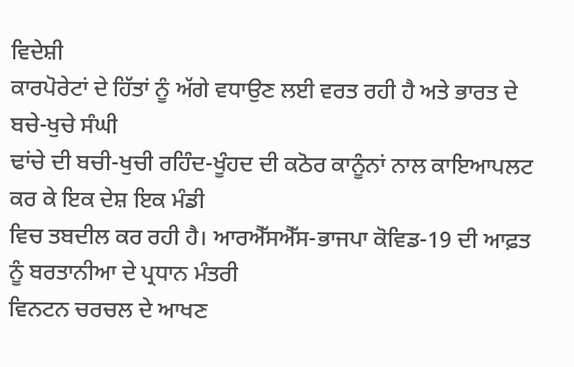ਵਿਦੇਸ਼ੀ
ਕਾਰਪੋਰੇਟਾਂ ਦੇ ਹਿੱਤਾਂ ਨੂੰ ਅੱਗੇ ਵਧਾਉਣ ਲਈ ਵਰਤ ਰਹੀ ਹੈ ਅਤੇ ਭਾਰਤ ਦੇ ਬਚੇ-ਖੁਚੇ ਸੰਘੀ
ਢਾਂਚੇ ਦੀ ਬਚੀ-ਖੁਚੀ ਰਹਿੰਦ-ਖੂੰਹਦ ਦੀ ਕਠੋਰ ਕਾਨੂੰਨਾਂ ਨਾਲ ਕਾਇਆਪਲਟ ਕਰ ਕੇ ਇਕ ਦੇਸ਼ ਇਕ ਮੰਡੀ
ਵਿਚ ਤਬਦੀਲ ਕਰ ਰਹੀ ਹੈ। ਆਰਐੱਸਐੱਸ-ਭਾਜਪਾ ਕੋਵਿਡ-19 ਦੀ ਆਫ਼ਤ ਨੂੰ ਬਰਤਾਨੀਆ ਦੇ ਪ੍ਰਧਾਨ ਮੰਤਰੀ
ਵਿਨਟਨ ਚਰਚਲ ਦੇ ਆਖਣ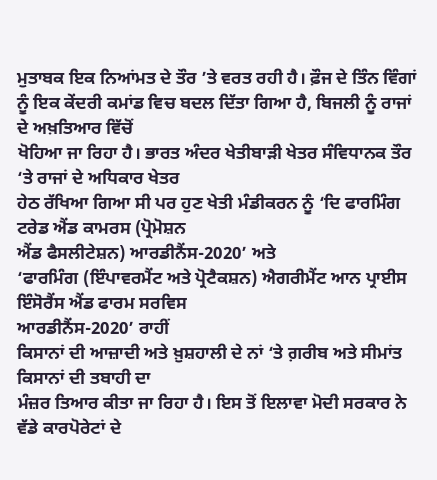ਮੁਤਾਬਕ ਇਕ ਨਿਆਂਮਤ ਦੇ ਤੌਰ ’ਤੇ ਵਰਤ ਰਹੀ ਹੈ। ਫ਼ੌਜ ਦੇ ਤਿੰਨ ਵਿੰਗਾਂ
ਨੂੰ ਇਕ ਕੇਂਦਰੀ ਕਮਾਂਡ ਵਿਚ ਬਦਲ ਦਿੱਤਾ ਗਿਆ ਹੈ, ਬਿਜਲੀ ਨੂੰ ਰਾਜਾਂ ਦੇ ਅਖ਼ਤਿਆਰ ਵਿੱਚੋਂ
ਖੋਹਿਆ ਜਾ ਰਿਹਾ ਹੈ। ਭਾਰਤ ਅੰਦਰ ਖੇਤੀਬਾੜੀ ਖੇਤਰ ਸੰਵਿਧਾਨਕ ਤੌਰ ‘ਤੇ ਰਾਜਾਂ ਦੇ ਅਧਿਕਾਰ ਖੇਤਰ
ਹੇਠ ਰੱਖਿਆ ਗਿਆ ਸੀ ਪਰ ਹੁਣ ਖੇਤੀ ਮੰਡੀਕਰਨ ਨੂੰ ‘ਦਿ ਫਾਰਮਿੰਗ ਟਰੇਡ ਐਂਡ ਕਾਮਰਸ (ਪ੍ਰੋਮੋਸ਼ਨ
ਐਂਡ ਫੈਸਲੀਟੇਸ਼ਨ) ਆਰਡੀਨੈਂਸ-2020’ ਅਤੇ
‘ਫਾਰਮਿੰਗ (ਇੰਪਾਵਰਮੈਂਟ ਅਤੇ ਪ੍ਰੋਟੈਕਸ਼ਨ) ਐਗਰੀਮੈਂਟ ਆਨ ਪ੍ਰਾਈਸ ਇੰਸੋਰੈਂਸ ਐਂਡ ਫਾਰਮ ਸਰਵਿਸ
ਆਰਡੀਨੈਂਸ-2020’ ਰਾਹੀਂ
ਕਿਸਾਨਾਂ ਦੀ ਆਜ਼ਾਦੀ ਅਤੇ ਖ਼ੁਸ਼ਹਾਲੀ ਦੇ ਨਾਂ ‘ਤੇ ਗ਼ਰੀਬ ਅਤੇ ਸੀਮਾਂਤ ਕਿਸਾਨਾਂ ਦੀ ਤਬਾਹੀ ਦਾ
ਮੰਜ਼ਰ ਤਿਆਰ ਕੀਤਾ ਜਾ ਰਿਹਾ ਹੈ। ਇਸ ਤੋਂ ਇਲਾਵਾ ਮੋਦੀ ਸਰਕਾਰ ਨੇ ਵੱਡੇ ਕਾਰਪੋਰੇਟਾਂ ਦੇ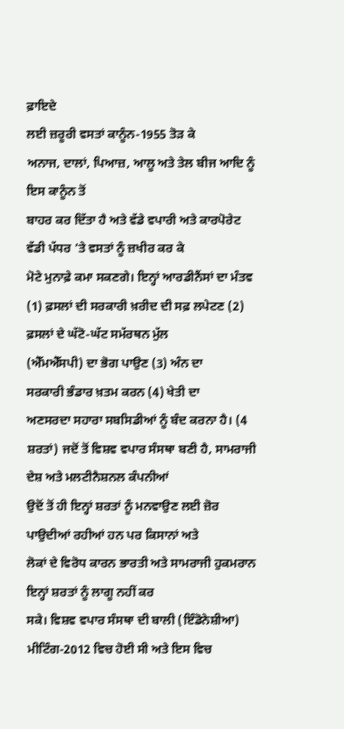ਫ਼ਾਇਦੇ
ਲਈ ਜ਼ਰੂਰੀ ਵਸਤਾਂ ਕਾਨੂੰਨ-1955 ਤੋੜ ਕੇ
ਅਨਾਜ, ਦਾਲਾਂ, ਪਿਆਜ਼, ਆਲੂ ਅਤੇ ਤੇਲ ਬੀਜ ਆਦਿ ਨੂੰ ਇਸ ਕਾਨੂੰਨ ਤੋਂ
ਬਾਹਰ ਕਰ ਦਿੱਤਾ ਹੈ ਅਤੇ ਵੱਡੇ ਵਪਾਰੀ ਅਤੇ ਕਾਰਪੋਰੇਟ ਵੱਡੀ ਪੱਧਰ ’ਤੇ ਵਸਤਾਂ ਨੂੰ ਜ਼ਖੀਰ ਕਰ ਕੇ
ਮੋਟੇ ਮੁਨਾਫ਼ੇ ਕਮਾ ਸਕਣਗੇ। ਇਨ੍ਹਾਂ ਆਰਡੀਨੈਂਸਾਂ ਦਾ ਮੰਤਵ (1) ਫ਼ਸਲਾਂ ਦੀ ਸਰਕਾਰੀ ਖ਼ਰੀਦ ਦੀ ਸਫ਼ ਲਪੇਟਣ (2) ਫ਼ਸਲਾਂ ਦੇ ਘੱਟੋ-ਘੱਟ ਸਮੱਰਥਨ ਮੁੱਲ
(ਐੱਮਐੱਸਪੀ) ਦਾ ਭੋਗ ਪਾਉਣ (3) ਅੰਨ ਦਾ
ਸਰਕਾਰੀ ਭੰਡਾਰ ਖ਼ਤਮ ਕਰਨ (4) ਖੇਤੀ ਦਾ
ਅਣਸਰਦਾ ਸਹਾਰਾ ਸਬਸਿਡੀਆਂ ਨੂੰ ਬੰਦ ਕਰਨਾ ਹੈ। (4 ਸ਼ਰਤਾਂ) ਜਦੋਂ ਤੋਂ ਵਿਸ਼ਵ ਵਪਾਰ ਸੰਸਥਾ ਬਣੀ ਹੈ, ਸਾਮਰਾਜੀ ਦੇਸ਼ ਅਤੇ ਮਲਟੀਨੈਸ਼ਨਲ ਕੰਪਨੀਆਂ
ਉਦੋਂ ਤੋਂ ਹੀ ਇਨ੍ਹਾਂ ਸ਼ਰਤਾਂ ਨੂੰ ਮਨਵਾਉਣ ਲਈ ਜ਼ੋਰ ਪਾਉਦੀਆਂ ਰਹੀਆਂ ਹਨ ਪਰ ਕਿਸਾਨਾਂ ਅਤੇ
ਲੋਕਾਂ ਦੇ ਵਿਰੋਧ ਕਾਰਨ ਭਾਰਤੀ ਅਤੇ ਸਾਮਰਾਜੀ ਹੁਕਮਰਾਨ ਇਨ੍ਹਾਂ ਸ਼ਰਤਾਂ ਨੂੰ ਲਾਗੂ ਨਹੀਂ ਕਰ
ਸਕੇ। ਵਿਸ਼ਵ ਵਪਾਰ ਸੰਸਥਾ ਦੀ ਬਾਲੀ (ਇੰਡੋਨੇਸ਼ੀਆ) ਮੀਟਿੰਗ-2012 ਵਿਚ ਹੋਈ ਸੀ ਅਤੇ ਇਸ ਵਿਚ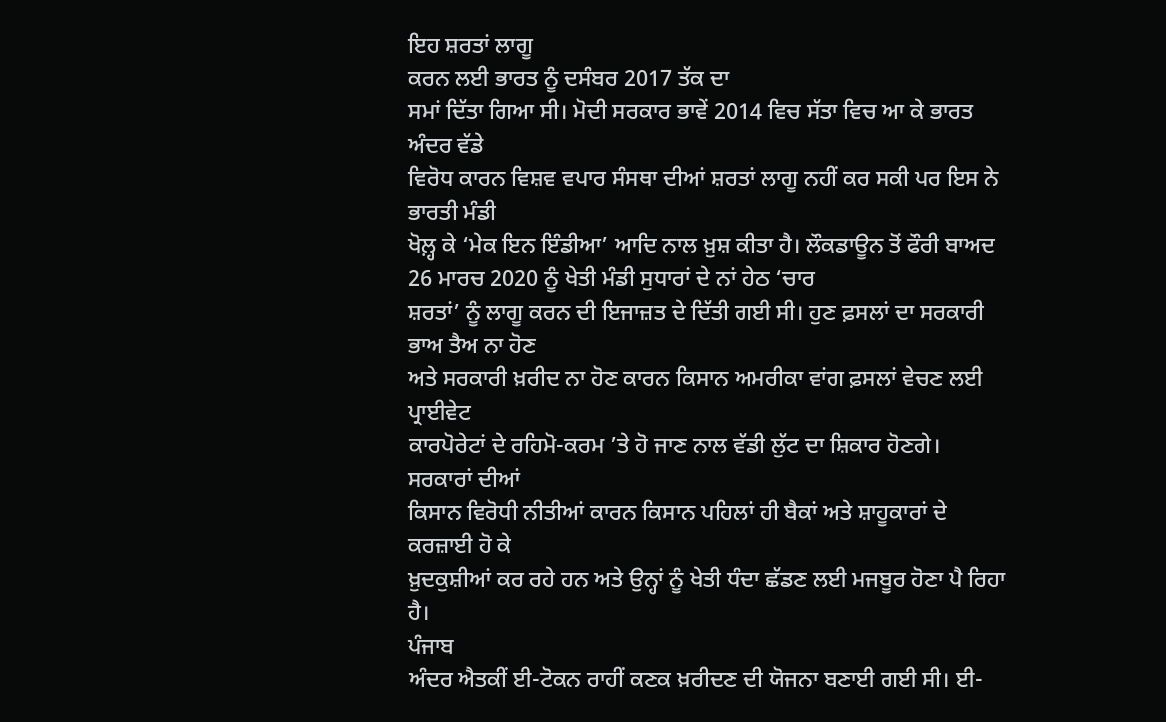ਇਹ ਸ਼ਰਤਾਂ ਲਾਗੂ
ਕਰਨ ਲਈ ਭਾਰਤ ਨੂੰ ਦਸੰਬਰ 2017 ਤੱਕ ਦਾ
ਸਮਾਂ ਦਿੱਤਾ ਗਿਆ ਸੀ। ਮੋਦੀ ਸਰਕਾਰ ਭਾਵੇਂ 2014 ਵਿਚ ਸੱਤਾ ਵਿਚ ਆ ਕੇ ਭਾਰਤ ਅੰਦਰ ਵੱਡੇ
ਵਿਰੋਧ ਕਾਰਨ ਵਿਸ਼ਵ ਵਪਾਰ ਸੰਸਥਾ ਦੀਆਂ ਸ਼ਰਤਾਂ ਲਾਗੂ ਨਹੀਂ ਕਰ ਸਕੀ ਪਰ ਇਸ ਨੇ ਭਾਰਤੀ ਮੰਡੀ
ਖੋਲ਼੍ਹ ਕੇ ‘ਮੇਕ ਇਨ ਇੰਡੀਆ’ ਆਦਿ ਨਾਲ ਖ਼ੁਸ਼ ਕੀਤਾ ਹੈ। ਲੌਕਡਾਊਨ ਤੋਂ ਫੌਰੀ ਬਾਅਦ 26 ਮਾਰਚ 2020 ਨੂੰ ਖੇਤੀ ਮੰਡੀ ਸੁਧਾਰਾਂ ਦੇ ਨਾਂ ਹੇਠ ‘ਚਾਰ
ਸ਼ਰਤਾਂ’ ਨੂੰ ਲਾਗੂ ਕਰਨ ਦੀ ਇਜਾਜ਼ਤ ਦੇ ਦਿੱਤੀ ਗਈ ਸੀ। ਹੁਣ ਫ਼ਸਲਾਂ ਦਾ ਸਰਕਾਰੀ ਭਾਅ ਤੈਅ ਨਾ ਹੋਣ
ਅਤੇ ਸਰਕਾਰੀ ਖ਼ਰੀਦ ਨਾ ਹੋਣ ਕਾਰਨ ਕਿਸਾਨ ਅਮਰੀਕਾ ਵਾਂਗ ਫ਼ਸਲਾਂ ਵੇਚਣ ਲਈ ਪ੍ਰਾਈਵੇਟ
ਕਾਰਪੋਰੇਟਾਂ ਦੇ ਰਹਿਮੋ-ਕਰਮ ’ਤੇ ਹੋ ਜਾਣ ਨਾਲ ਵੱਡੀ ਲੁੱਟ ਦਾ ਸ਼ਿਕਾਰ ਹੋਣਗੇ। ਸਰਕਾਰਾਂ ਦੀਆਂ
ਕਿਸਾਨ ਵਿਰੋਧੀ ਨੀਤੀਆਂ ਕਾਰਨ ਕਿਸਾਨ ਪਹਿਲਾਂ ਹੀ ਬੈਕਾਂ ਅਤੇ ਸ਼ਾਹੂਕਾਰਾਂ ਦੇ ਕਰਜ਼ਾਈ ਹੋ ਕੇ
ਖ਼ੁਦਕੁਸ਼ੀਆਂ ਕਰ ਰਹੇ ਹਨ ਅਤੇ ਉਨ੍ਹਾਂ ਨੂੰ ਖੇਤੀ ਧੰਦਾ ਛੱਡਣ ਲਈ ਮਜਬੂਰ ਹੋਣਾ ਪੈ ਰਿਹਾ ਹੈ।
ਪੰਜਾਬ
ਅੰਦਰ ਐਤਕੀਂ ਈ-ਟੋਕਨ ਰਾਹੀਂ ਕਣਕ ਖ਼ਰੀਦਣ ਦੀ ਯੋਜਨਾ ਬਣਾਈ ਗਈ ਸੀ। ਈ-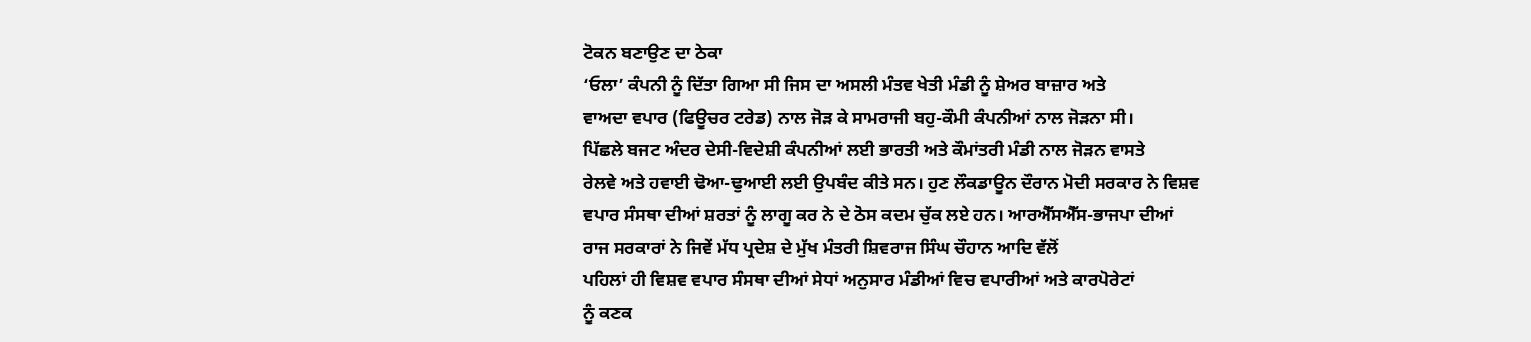ਟੋਕਨ ਬਣਾਉਣ ਦਾ ਠੇਕਾ
‘ਓਲਾ’ ਕੰਪਨੀ ਨੂੰ ਦਿੱਤਾ ਗਿਆ ਸੀ ਜਿਸ ਦਾ ਅਸਲੀ ਮੰਤਵ ਖੇਤੀ ਮੰਡੀ ਨੂੰ ਸ਼ੇਅਰ ਬਾਜ਼ਾਰ ਅਤੇ
ਵਾਅਦਾ ਵਪਾਰ (ਫਿਊਚਰ ਟਰੇਡ) ਨਾਲ ਜੋੜ ਕੇ ਸਾਮਰਾਜੀ ਬਹੁ-ਕੌਮੀ ਕੰਪਨੀਆਂ ਨਾਲ ਜੋੜਨਾ ਸੀ।
ਪਿੱਛਲੇ ਬਜਟ ਅੰਦਰ ਦੇਸੀ-ਵਿਦੇਸ਼ੀ ਕੰਪਨੀਆਂ ਲਈ ਭਾਰਤੀ ਅਤੇ ਕੌਮਾਂਤਰੀ ਮੰਡੀ ਨਾਲ ਜੋੜਨ ਵਾਸਤੇ
ਰੇਲਵੇ ਅਤੇ ਹਵਾਈ ਢੋਆ-ਢੁਆਈ ਲਈ ਉਪਬੰਦ ਕੀਤੇ ਸਨ। ਹੁਣ ਲੌਕਡਾਊਨ ਦੌਰਾਨ ਮੋਦੀ ਸਰਕਾਰ ਨੇ ਵਿਸ਼ਵ
ਵਪਾਰ ਸੰਸਥਾ ਦੀਆਂ ਸ਼ਰਤਾਂ ਨੂੰ ਲਾਗੂ ਕਰ ਨੇ ਦੇ ਠੋਸ ਕਦਮ ਚੁੱਕ ਲਏ ਹਨ। ਆਰਐੱਸਐੱਸ-ਭਾਜਪਾ ਦੀਆਂ
ਰਾਜ ਸਰਕਾਰਾਂ ਨੇ ਜਿਵੇਂ ਮੱਧ ਪ੍ਰਦੇਸ਼ ਦੇ ਮੁੱਖ ਮੰਤਰੀ ਸ਼ਿਵਰਾਜ ਸਿੰਘ ਚੌਹਾਨ ਆਦਿ ਵੱਲੋਂ
ਪਹਿਲਾਂ ਹੀ ਵਿਸ਼ਵ ਵਪਾਰ ਸੰਸਥਾ ਦੀਆਂ ਸੇਧਾਂ ਅਨੁਸਾਰ ਮੰਡੀਆਂ ਵਿਚ ਵਪਾਰੀਆਂ ਅਤੇ ਕਾਰਪੋਰੇਟਾਂ
ਨੂੰ ਕਣਕ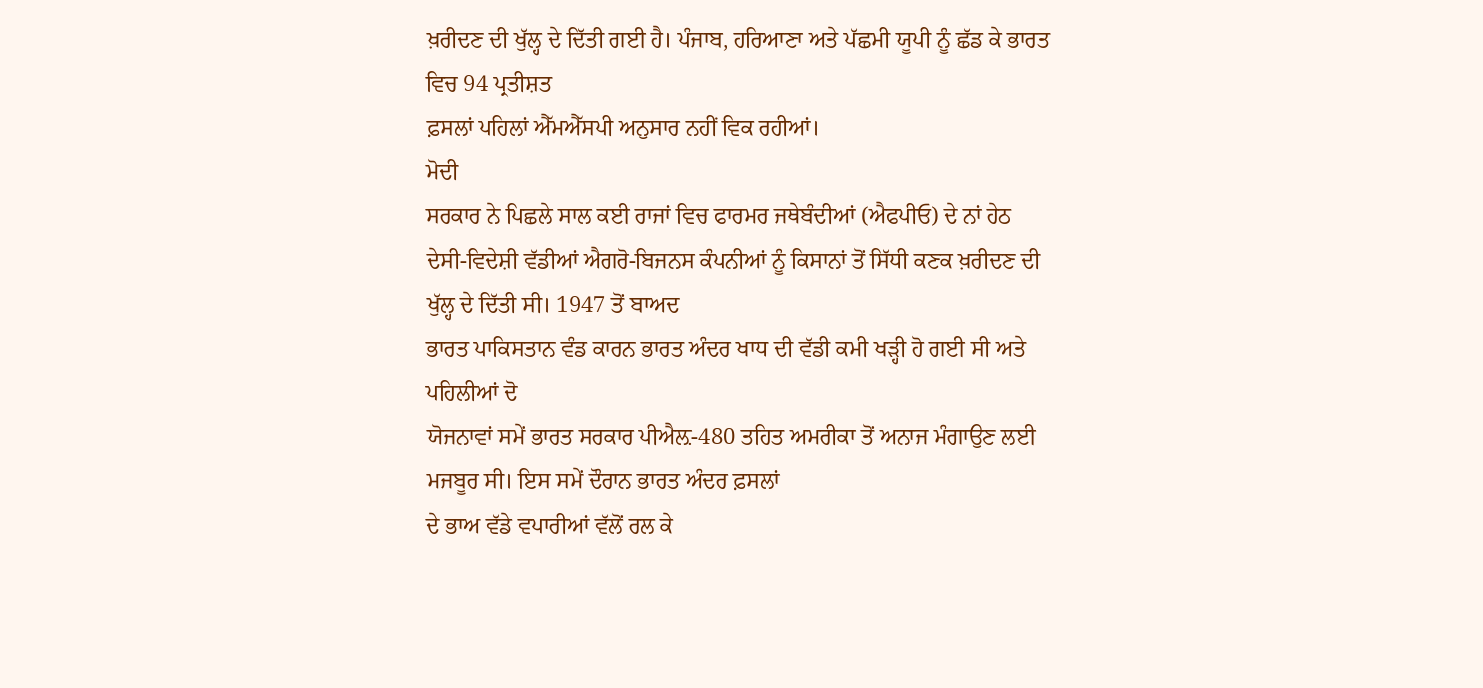ਖ਼ਰੀਦਣ ਦੀ ਖੁੱਲ੍ਹ ਦੇ ਦਿੱਤੀ ਗਈ ਹੈ। ਪੰਜਾਬ, ਹਰਿਆਣਾ ਅਤੇ ਪੱਛਮੀ ਯੂਪੀ ਨੂੰ ਛੱਡ ਕੇ ਭਾਰਤ
ਵਿਚ 94 ਪ੍ਰਤੀਸ਼ਤ
ਫ਼ਸਲਾਂ ਪਹਿਲਾਂ ਐੱਮਐੱਸਪੀ ਅਨੁਸਾਰ ਨਹੀਂ ਵਿਕ ਰਹੀਆਂ।
ਮੋਦੀ
ਸਰਕਾਰ ਨੇ ਪਿਛਲੇ ਸਾਲ ਕਈ ਰਾਜਾਂ ਵਿਚ ਫਾਰਮਰ ਜਥੇਬੰਦੀਆਂ (ਐਫਪੀਓ) ਦੇ ਨਾਂ ਹੇਠ
ਦੇਸੀ-ਵਿਦੇਸ਼ੀ ਵੱਡੀਆਂ ਐਗਰੋ-ਬਿਜਨਸ ਕੰਪਨੀਆਂ ਨੂੰ ਕਿਸਾਨਾਂ ਤੋਂ ਸਿੱਧੀ ਕਣਕ ਖ਼ਰੀਦਣ ਦੀ
ਖੁੱਲ੍ਹ ਦੇ ਦਿੱਤੀ ਸੀ। 1947 ਤੋਂ ਬਾਅਦ
ਭਾਰਤ ਪਾਕਿਸਤਾਨ ਵੰਡ ਕਾਰਨ ਭਾਰਤ ਅੰਦਰ ਖਾਧ ਦੀ ਵੱਡੀ ਕਮੀ ਖੜ੍ਹੀ ਹੋ ਗਈ ਸੀ ਅਤੇ ਪਹਿਲੀਆਂ ਦੋ
ਯੋਜਨਾਵਾਂ ਸਮੇਂ ਭਾਰਤ ਸਰਕਾਰ ਪੀਐਲ਼-480 ਤਹਿਤ ਅਮਰੀਕਾ ਤੋਂ ਅਨਾਜ ਮੰਗਾਉਣ ਲਈ ਮਜਬੂਰ ਸੀ। ਇਸ ਸਮੇਂ ਦੌਰਾਨ ਭਾਰਤ ਅੰਦਰ ਫ਼ਸਲਾਂ
ਦੇ ਭਾਅ ਵੱਡੇ ਵਪਾਰੀਆਂ ਵੱਲੋਂ ਰਲ ਕੇ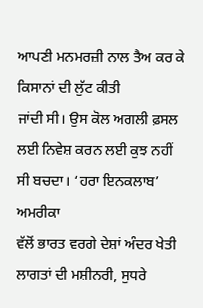ਆਪਣੀ ਮਨਮਰਜ਼ੀ ਨਾਲ ਤੈਅ ਕਰ ਕੇ ਕਿਸਾਨਾਂ ਦੀ ਲੁੱਟ ਕੀਤੀ
ਜਾਂਦੀ ਸੀ। ਉਸ ਕੋਲ ਅਗਲੀ ਫ਼ਸਲ ਲਈ ਨਿਵੇਸ਼ ਕਰਨ ਲਈ ਕੁਝ ਨਹੀਂ ਸੀ ਬਚਦਾ। ‘ਹਰਾ ਇਨਕਲਾਬ’ ਅਮਰੀਕਾ
ਵੱਲੋਂ ਭਾਰਤ ਵਰਗੇ ਦੇਸ਼ਾਂ ਅੰਦਰ ਖੇਤੀ ਲਾਗਤਾਂ ਦੀ ਮਸ਼ੀਨਰੀ, ਸੁਧਰੇ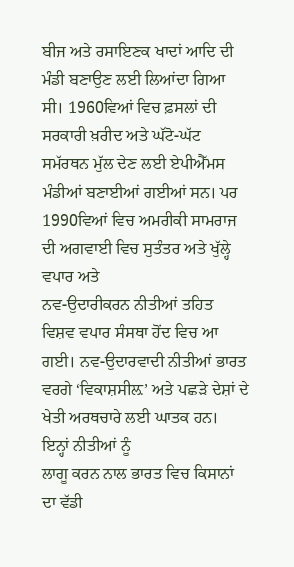ਬੀਜ ਅਤੇ ਰਸਾਇਣਕ ਖਾਦਾਂ ਆਦਿ ਦੀ
ਮੰਡੀ ਬਣਾਉਣ ਲਈ ਲਿਆਂਦਾ ਗਿਆ ਸੀ। 1960ਵਿਆਂ ਵਿਚ ਫ਼ਸਲਾਂ ਦੀ ਸਰਕਾਰੀ ਖ਼ਰੀਦ ਅਤੇ ਘੱਟੋ-ਘੱਟ ਸਮੱਰਥਨ ਮੁੱਲ ਦੇਣ ਲਈ ਏਪੀਐੱਮਸ
ਮੰਡੀਆਂ ਬਣਾਈਆਂ ਗਈਆਂ ਸਨ। ਪਰ 1990ਵਿਆਂ ਵਿਚ ਅਮਰੀਕੀ ਸਾਮਰਾਜ ਦੀ ਅਗਵਾਈ ਵਿਚ ਸੁਤੰਤਰ ਅਤੇ ਖੁੱਲ੍ਹੇ ਵਪਾਰ ਅਤੇ
ਨਵ-ਉਦਾਰੀਕਰਨ ਨੀਤੀਆਂ ਤਹਿਤ ਵਿਸ਼ਵ ਵਪਾਰ ਸੰਸਥਾ ਹੋਂਦ ਵਿਚ ਆ ਗਈ। ਨਵ-ਉਦਾਰਵਾਦੀ ਨੀਤੀਆਂ ਭਾਰਤ
ਵਰਗੇ ‘ਵਿਕਾਸ਼ਸੀਲ਼’ ਅਤੇ ਪਛੜੇ ਦੇਸ਼ਾਂ ਦੇ ਖੇਤੀ ਅਰਥਚਾਰੇ ਲਈ ਘਾਤਕ ਹਨ। ਇਨ੍ਹਾਂ ਨੀਤੀਆਂ ਨੂੰ
ਲਾਗੂ ਕਰਨ ਨਾਲ ਭਾਰਤ ਵਿਚ ਕਿਸਾਨਾਂ ਦਾ ਵੱਡੀ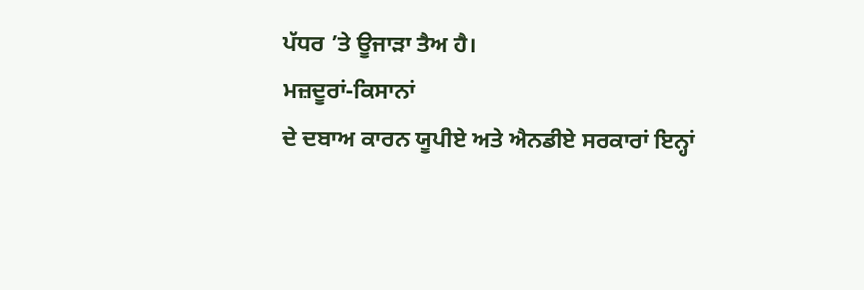ਪੱਧਰ ’ਤੇ ਊਜਾੜਾ ਤੈਅ ਹੈ।
ਮਜ਼ਦੂਰਾਂ-ਕਿਸਾਨਾਂ
ਦੇ ਦਬਾਅ ਕਾਰਨ ਯੂਪੀਏ ਅਤੇ ਐਨਡੀਏ ਸਰਕਾਰਾਂ ਇਨ੍ਹਾਂ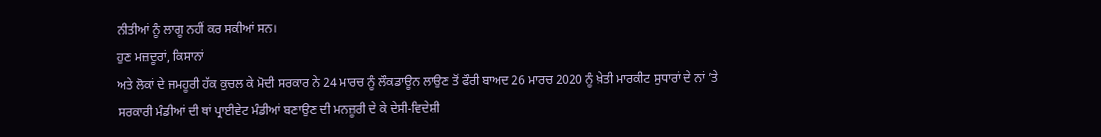ਨੀਤੀਆਂ ਨੂੰ ਲਾਗੂ ਨਹੀਂ ਕਰ ਸਕੀਆਂ ਸਨ।
ਹੁਣ ਮਜ਼ਦੂਰਾਂ, ਕਿਸਾਨਾਂ
ਅਤੇ ਲੋਕਾਂ ਦੇ ਜਮਹੂਰੀ ਹੱਕ ਕੁਚਲ ਕੇ ਮੋਦੀ ਸਰਕਾਰ ਨੇ 24 ਮਾਰਚ ਨੂੰ ਲੌਕਡਾਊਨ ਲਾਉਣ ਤੋਂ ਫੌਰੀ ਬਾਅਦ 26 ਮਾਰਚ 2020 ਨੂੰ ਖ਼ੇਤੀ ਮਾਰਕੀਟ ਸੁਧਾਰਾਂ ਦੇ ਨਾਂ ’ਤੇ
ਸਰਕਾਰੀ ਮੰਡੀਆਂ ਦੀ ਥਾਂ ਪ੍ਰਾਈਵੇਟ ਮੰਡੀਆਂ ਬਣਾਉਣ ਦੀ ਮਨਜ਼ੂਰੀ ਦੇ ਕੇ ਦੇਸੀ-ਵਿਦੇਸ਼ੀ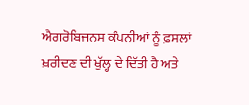ਐਗਰੋਬਿਜਨਸ ਕੰਪਨੀਆਂ ਨੂੰ ਫ਼ਸਲਾਂ ਖ਼ਰੀਦਣ ਦੀ ਖੁੱਲ੍ਹ ਦੇ ਦਿੱਤੀ ਹੈ ਅਤੇ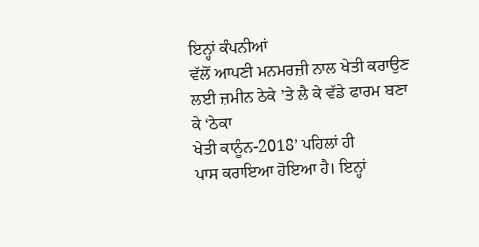ਇਨ੍ਹਾਂ ਕੰਪਨੀਆਂ
ਵੱਲੋਂ ਆਪਣੀ ਮਨਮਰਜ਼ੀ ਨਾਲ ਖੇਤੀ ਕਰਾਉਣ ਲਈ ਜ਼ਮੀਨ ਠੇਕੇ ’ਤੇ ਲੈ ਕੇ ਵੱਡੇ ਫਾਰਮ ਬਣਾ ਕੇ ‘ਠੇਕਾ
ਖੇਤੀ ਕਾਨੂੰਨ-2018’ ਪਹਿਲਾਂ ਹੀ
ਪਾਸ ਕਰਾਇਆ ਹੋਇਆ ਹੈ। ਇਨ੍ਹਾਂ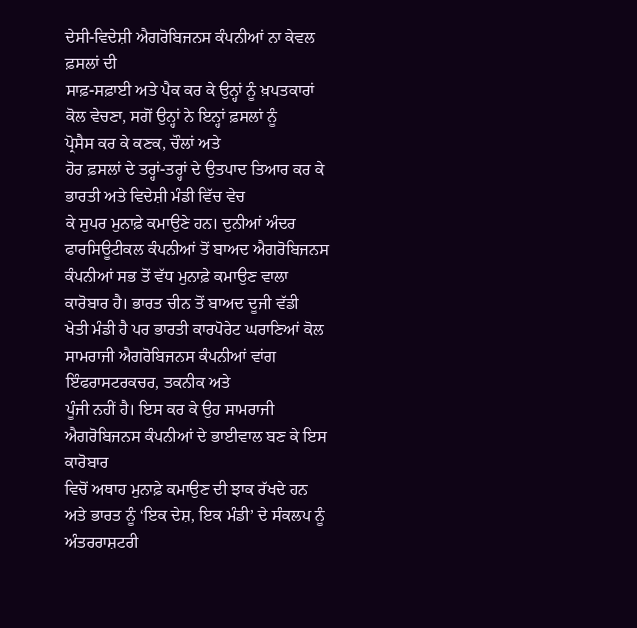ਦੇਸੀ-ਵਿਦੇਸ਼ੀ ਐਗਰੋਬਿਜਨਸ ਕੰਪਨੀਆਂ ਨਾ ਕੇਵਲ ਫ਼ਸਲਾਂ ਦੀ
ਸਾਫ਼-ਸਫ਼ਾਈ ਅਤੇ ਪੈਕ ਕਰ ਕੇ ਉਨ੍ਹਾਂ ਨੂੰ ਖ਼ਪਤਕਾਰਾਂ ਕੋਲ ਵੇਚਣਾ, ਸਗੋਂ ਉਨ੍ਹਾਂ ਨੇ ਇਨ੍ਹਾਂ ਫ਼ਸਲਾਂ ਨੂੰ
ਪ੍ਰੋਸੈਸ ਕਰ ਕੇ ਕਣਕ, ਚੌਲਾਂ ਅਤੇ
ਹੋਰ ਫ਼ਸਲਾਂ ਦੇ ਤਰ੍ਹਾਂ-ਤਰ੍ਹਾਂ ਦੇ ਉਤਪਾਦ ਤਿਆਰ ਕਰ ਕੇ ਭਾਰਤੀ ਅਤੇ ਵਿਦੇਸ਼ੀ ਮੰਡੀ ਵਿੱਚ ਵੇਚ
ਕੇ ਸੁਪਰ ਮੁਨਾਫ਼ੇ ਕਮਾਉਣੇ ਹਨ। ਦੁਨੀਆਂ ਅੰਦਰ ਫਾਰਸਿਊਟੀਕਲ ਕੰਪਨੀਆਂ ਤੋਂ ਬਾਅਦ ਐਗਰੋਬਿਜਨਸ
ਕੰਪਨੀਆਂ ਸਭ ਤੋਂ ਵੱਧ ਮੁਨਾਫ਼ੇ ਕਮਾਉਣ ਵਾਲਾ ਕਾਰੋਬਾਰ ਹੈ। ਭਾਰਤ ਚੀਨ ਤੋਂ ਬਾਅਦ ਦੂਜੀ ਵੱਡੀ
ਖੇਤੀ ਮੰਡੀ ਹੈ ਪਰ ਭਾਰਤੀ ਕਾਰਪੋਰੇਟ ਘਰਾਣਿਆਂ ਕੋਲ ਸਾਮਰਾਜੀ ਐਗਰੋਬਿਜਨਸ ਕੰਪਨੀਆਂ ਵਾਂਗ
ਇੰਫਰਾਸਟਰਕਚਰ, ਤਕਨੀਕ ਅਤੇ
ਪੂੰਜੀ ਨਹੀਂ ਹੈ। ਇਸ ਕਰ ਕੇ ਉਹ ਸਾਮਰਾਜੀ ਐਗਰੋਬਿਜਨਸ ਕੰਪਨੀਆਂ ਦੇ ਭਾਈਵਾਲ ਬਣ ਕੇ ਇਸ ਕਾਰੋਬਾਰ
ਵਿਚੋਂ ਅਥਾਹ ਮੁਨਾਫ਼ੇ ਕਮਾਉਣ ਦੀ ਝਾਕ ਰੱਖਦੇ ਹਨ ਅਤੇ ਭਾਰਤ ਨੂੰ ‘ਇਕ ਦੇਸ਼, ਇਕ ਮੰਡੀ’ ਦੇ ਸੰਕਲਪ ਨੂੰ ਅੰਤਰਰਾਸ਼ਟਰੀ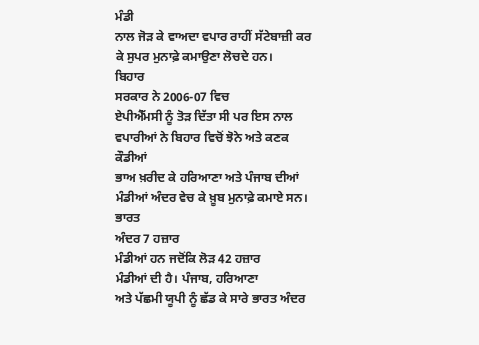ਮੰਡੀ
ਨਾਲ ਜੋੜ ਕੇ ਵਾਅਦਾ ਵਪਾਰ ਰਾਹੀਂ ਸੱਟੇਬਾਜ਼ੀ ਕਰ ਕੇ ਸੁਪਰ ਮੁਨਾਫ਼ੇ ਕਮਾਉਣਾ ਲੋਚਦੇ ਹਨ।
ਬਿਹਾਰ
ਸਰਕਾਰ ਨੇ 2006-07 ਵਿਚ
ਏਪੀਐੱਮਸੀ ਨੂੰ ਤੋੜ ਦਿੱਤਾ ਸੀ ਪਰ ਇਸ ਨਾਲ ਵਪਾਰੀਆਂ ਨੇ ਬਿਹਾਰ ਵਿਚੋਂ ਝੋਨੇ ਅਤੇ ਕਣਕ ਕੌਡੀਆਂ
ਭਾਅ ਖ਼ਰੀਦ ਕੇ ਹਰਿਆਣਾ ਅਤੇ ਪੰਜਾਬ ਦੀਆਂ ਮੰਡੀਆਂ ਅੰਦਰ ਵੇਚ ਕੇ ਖ਼ੂਬ ਮੁਨਾਫ਼ੇ ਕਮਾਏ ਸਨ। ਭਾਰਤ
ਅੰਦਰ 7 ਹਜ਼ਾਰ
ਮੰਡੀਆਂ ਹਨ ਜਦੋਂਕਿ ਲੋੜ 42 ਹਜ਼ਾਰ
ਮੰਡੀਆਂ ਦੀ ਹੈ। ਪੰਜਾਬ, ਹਰਿਆਣਾ
ਅਤੇ ਪੱਛਮੀ ਯੂਪੀ ਨੂੰ ਛੱਡ ਕੇ ਸਾਰੇ ਭਾਰਤ ਅੰਦਰ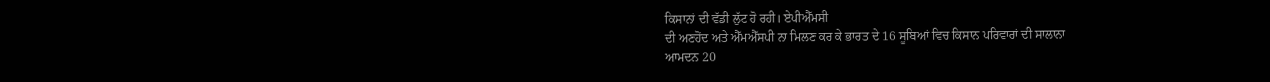ਕਿਸਾਨਾਂ ਦੀ ਵੱਡੀ ਲੁੱਟ ਹੋ ਰਹੀ। ਏਪੀਐੱਮਸੀ
ਦੀ ਅਣਹੋਂਦ ਅਤੇ ਐੱਮਐੱਸਪੀ ਨਾ ਮਿਲਣ ਕਰ ਕੇ ਭਾਰਤ ਦੇ 16 ਸੂਬਿਆਂ ਵਿਚ ਕਿਸਾਨ ਪਰਿਵਾਰਾਂ ਦੀ ਸਾਲਾਨਾ
ਆਮਦਨ 20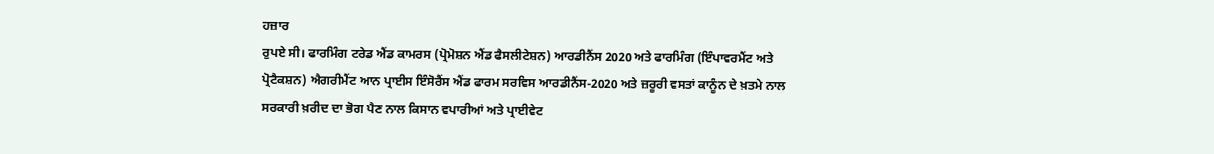ਹਜ਼ਾਰ
ਰੁਪਏ ਸੀ। ਫਾਰਮਿੰਗ ਟਰੇਡ ਐਂਡ ਕਾਮਰਸ (ਪ੍ਰੋਮੋਸ਼ਨ ਐਂਡ ਫੈਸਲੀਟੇਸ਼ਨ) ਆਰਡੀਨੈਂਸ 2020 ਅਤੇ ਫਾਰਮਿੰਗ (ਇੰਪਾਵਰਮੈਂਟ ਅਤੇ
ਪ੍ਰੋਟੈਕਸ਼ਨ) ਐਗਰੀਮੈਂਟ ਆਨ ਪ੍ਰਾਈਸ ਇੰਸੋਰੈਂਸ ਐਂਡ ਫਾਰਮ ਸਰਵਿਸ ਆਰਡੀਨੈਂਸ-2020 ਅਤੇ ਜ਼ਰੂਰੀ ਵਸਤਾਂ ਕਾਨੂੰਨ ਦੇ ਖ਼ਤਮੇ ਨਾਲ
ਸਰਕਾਰੀ ਖ਼ਰੀਦ ਦਾ ਭੋਗ ਪੈਣ ਨਾਲ ਕਿਸਾਨ ਵਪਾਰੀਆਂ ਅਤੇ ਪ੍ਰਾਈਵੇਟ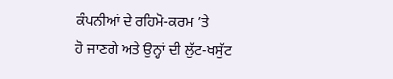ਕੰਪਨੀਆਂ ਦੇ ਰਹਿਮੋ-ਕਰਮ ’ਤੇ
ਹੋ ਜਾਣਗੇ ਅਤੇ ਉਨ੍ਹਾਂ ਦੀ ਲੁੱਟ-ਖਸੁੱਟ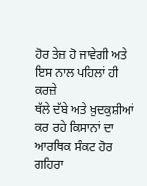ਹੋਰ ਤੇਜ਼ ਹੋ ਜਾਵੇਗੀ ਅਤੇ ਇਸ ਨਾਲ ਪਹਿਲਾਂ ਹੀ ਕਰਜ਼ੇ
ਥੱਲੇ ਦੱਬੇ ਅਤੇ ਖ਼ੁਦਕੁਸ਼ੀਆਂ ਕਰ ਰਹੇ ਕਿਸਾਨਾਂ ਦਾ ਆਰਥਿਕ ਸੰਕਟ ਹੋਰ ਗਹਿਰਾ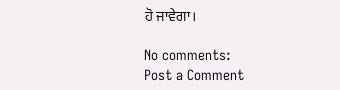ਹੋ ਜਾਵੇਗਾ।

No comments:
Post a Comment